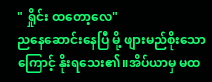" ရှိုင်း ထတော့လေ"
ညနေဆောင်းနေပြီ မို့ ဖျားမည်စိုးသောကြောင့် နိုးရသေး၏။အိပ်ယာမှ မထ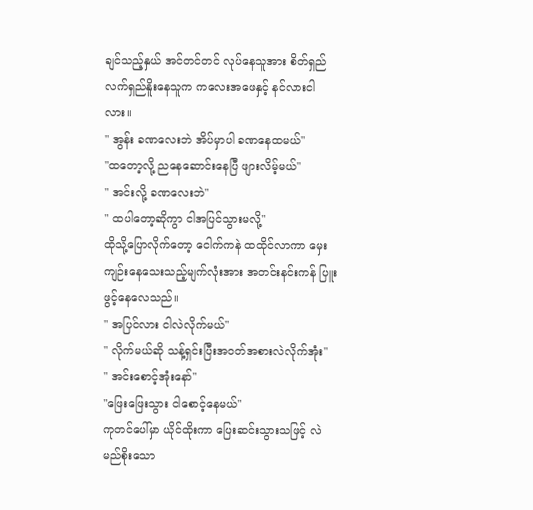ချင်သည့်နှယ် အင်တင်တင် လုပ်နေသူအား စိတ်ရှည်လက်ရှည်နိူးနေသူက ကလေးအဖေနှင့် နင်လားငါလား။
" အွန်း ခဏလေးဘဲ အိပ်မှာပါ ခဏနေထမယ်"
"ထတော့လို့ ညနေဆောင်းနေပြီ ဖျားလိမ့်မယ်"
" အင်းလို့ ခဏလေးဘဲ"
" ထပါတော့ဆိုကွာ ငါအပြင်သွားမလို့"
ထိုသို့ပြောလိုက်တော့ ငေါက်ကနဲ ထထိုင်လာကာ မှေးကျဉ်းနေသေးသည့်မျက်လုံးအား အတင်းနင်းကန် ပြူးဖွင့်နေလေသည်။
" အပြင်လား ငါလဲလိုက်မယ်"
" လိုက်မယ်ဆို သန့်ရှင်းပြီးအ၀တ်အစားလဲလိုက်အုံး"
" အင်းစောင့်အုံးနော်"
"ဖြေးဖြေးသွား ငါစောင့်နေမယ်"
ကုတင်ပေါ်မှာ ယိုင်ထိုးကာ ပြေးဆင်းသွားသဖြင့် လဲမည်စိုးသော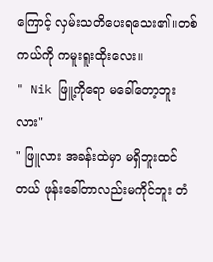ကြောင့် လှမ်းသတိပေးရသေး၏။တစ်ကယ်ကို ကမူးရူးထိုးလေး။
" Nik ဖြူ့ကိုရော မခေါ်တော့ဘူးလား"
" ဖြူလား အခန်းထဲမှာ မရှိဘူးထင်တယ် ဖုန်းခေါ်တာလည်းမကိုင်ဘူး တံ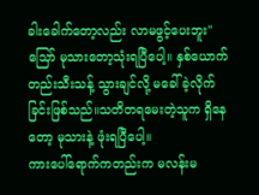ခါးခေါက်တော့လည်း လာမဖွင့်ပေးဘူး"
သြော် မုသားတော့သုံးရပြီပေါ့။ နှစ်ယောက်တည်းသီးသန့် သွားချင်လို့ မခေါ်ခဲ့လိုက်ခြင်းဖြစ်သည်။သတိတရမေးတဲ့သူက ရှိနေတော့ မုသားနဲ့ ဖုံးရပြီပေါ့။
ကားပေါ်ရောက်ကတည်းက မလန်းမ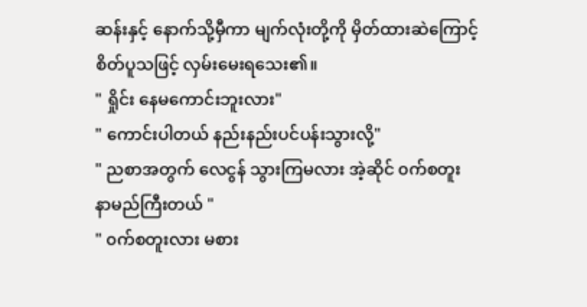ဆန်းနှင့် နောက်သို့မှီကာ မျက်လုံးတို့ကို မှိတ်ထားဆဲကြောင့် စိတ်ပူသဖြင့် လှမ်းမေးရသေး၏။
" ရှိုင်း နေမကောင်းဘူးလား"
" ကောင်းပါတယ် နည်းနည်းပင်ပန်းသွားလို့"
" ညစာအတွက် လေငွန် သွားကြမလား အဲ့ဆိုင် ၀က်စတူး နာမည်ကြီးတယ် "
" ၀က်စတူးလား မစား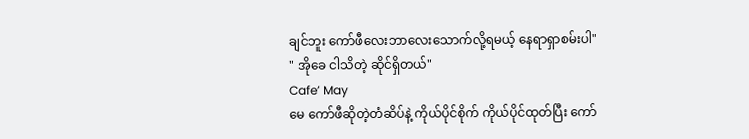ချင်ဘူး ကော်ဖီလေးဘာလေးသောက်လို့ရမယ့် နေရာရှာစမ်းပါ"
" အိုခေ ငါသိတဲ့ ဆိုင်ရှိတယ်"
Cafe’ May
မေ ကော်ဖီဆိုတဲ့တံဆိပ်နဲ့ ကိုယ်ပိုင်စိုက် ကိုယ်ပိုင်ထုတ်ပြီး ကော်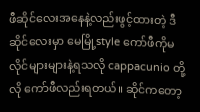ဖီဆိုင်လေးအနေနဲ့လည်းဖွင့်ထားတဲ့ ဒီဆိုင်လေးမှာ မေမြို့style ကော်ဖီကိုမလိုင်များများနဲ့ရသလို cappacunio တို့လို ကော်ဖီလည်းရတယ်။ ဆိုင်ကတော့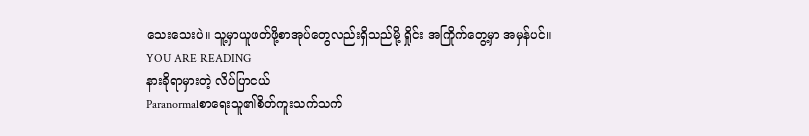သေးသေးပဲ။ သူ့မှာယူဖတ်ဖို့စာအုပ်တွေလည်းရှိသည်မို့ ရှိုင်း အကြိုက်တွေ့မှာ အမှန်ပင်။
YOU ARE READING
နားခိုရာမှားတဲ့ လိပ်ပြာငယ်
Paranormalစာရေးသူ၏စိတ်ကူးသက်သက်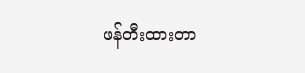ဖန်တီးထားတာ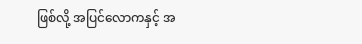ဖြစ်လို့ အပြင်လောကနှင့် အ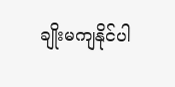ချိုးမကျနိုင်ပါ